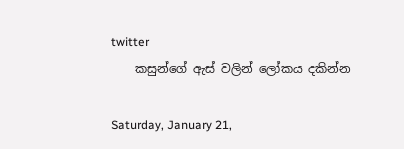twitter
    කසුන්ගේ ඇස් වලින් ලෝකය දකින්න

Saturday, January 21,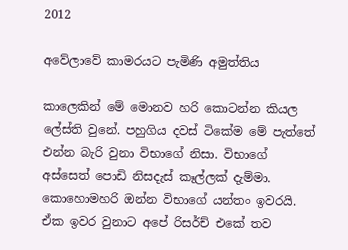2012

අවේලාවේ කාමරයට පැමිණි අමුත්තිය

කාලෙකින් මේ මොනව හරි කොටන්න කියල ලේස්ති වුනේ. පහුගිය දවස් ටිකේම මේ පැත්තේ එන්න බැරි වුනා විභාගේ නිසා. විභාගේ අස්සෙත් පොඩි නිසදැස් කෑල්ලක් දැම්මා. කොහොමහරි ඔන්න විභාගේ යන්තං ඉවරයි. ඒක ඉවර වුනාට අපේ රිසර්ච් එකේ තව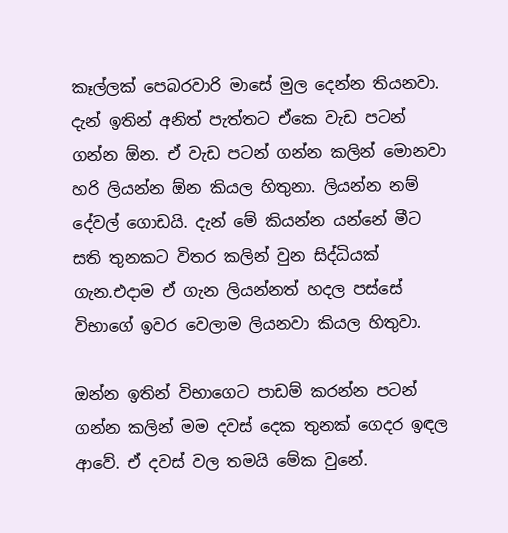කෑල්ලක් පෙබරවාරි මාසේ මුල දෙන්න තියනවා. දැන් ඉතින් අනිත් පැත්තට ඒකෙ වැඩ පටන් ගන්න ඕන. ඒ වැඩ පටන් ගන්න කලින් මොනවා හරි ලියන්න ඕන කියල හිතුනා. ලියන්න නම් දේවල් ගොඩයි. දැන් මේ කියන්න යන්නේ මීට සති තුනකට විතර කලින් වුන සිද්ධියක් ගැන.එදාම ඒ ගැන ලියන්නත් හදල පස්සේ විභාගේ ඉවර වෙලාම ලියනවා කියල හිතුවා.

ඔන්න ඉතින් විභාගෙට පාඩම් කරන්න පටන් ගන්න කලින් මම දවස් දෙක තුනක් ගෙදර ඉඳල ආවේ. ඒ දවස් වල තමයි මේක වුනේ.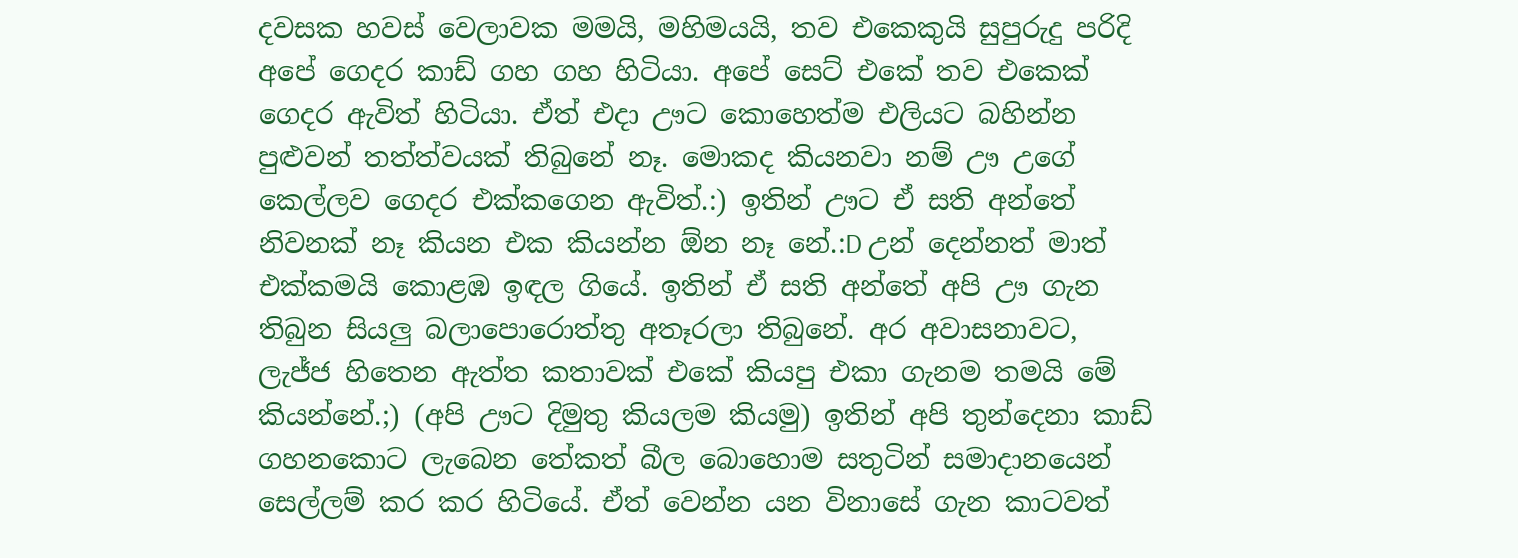දවසක හවස් වෙලාවක මමයි, මහිමයයි, තව එකෙකුයි සුපුරුදු පරිදි අපේ ගෙදර කාඩ් ගහ ගහ හිටියා. අපේ සෙට් එකේ තව එකෙක් ගෙදර ඇවිත් හිටියා. ඒත් එදා ඌට කොහෙත්ම එලියට බහින්න පුළුවන් තත්ත්වයක් තිබුනේ නෑ. මොකද කියනවා නම් ඌ උගේ කෙල්ලව ගෙදර එක්කගෙන ඇවිත්.:) ඉතින් ඌට ඒ සති අන්තේ නිවනක් නෑ කියන එක කියන්න ඕන නෑ නේ.:D උන් දෙන්නත් මාත් එක්කමයි කොළඹ ඉඳල ගියේ. ඉතින් ඒ සති අන්තේ අපි ඌ ගැන තිබුන සියලු බලාපොරොත්තු අතෑරලා තිබුනේ. අර අවාසනාවට, ලැජ්ජ හිතෙන ඇත්ත කතාවක් එකේ කියපු එකා ගැනම තමයි මේ කියන්නේ.;) (අපි ඌට දිමුතු කියලම කියමු) ඉතින් අපි තුන්දෙනා කාඩ් ගහනකොට ලැබෙන තේකත් බීල බොහොම සතුටින් සමාදානයෙන් සෙල්ලම් කර කර හිටියේ. ඒත් වෙන්න යන විනාසේ ගැන කාටවත්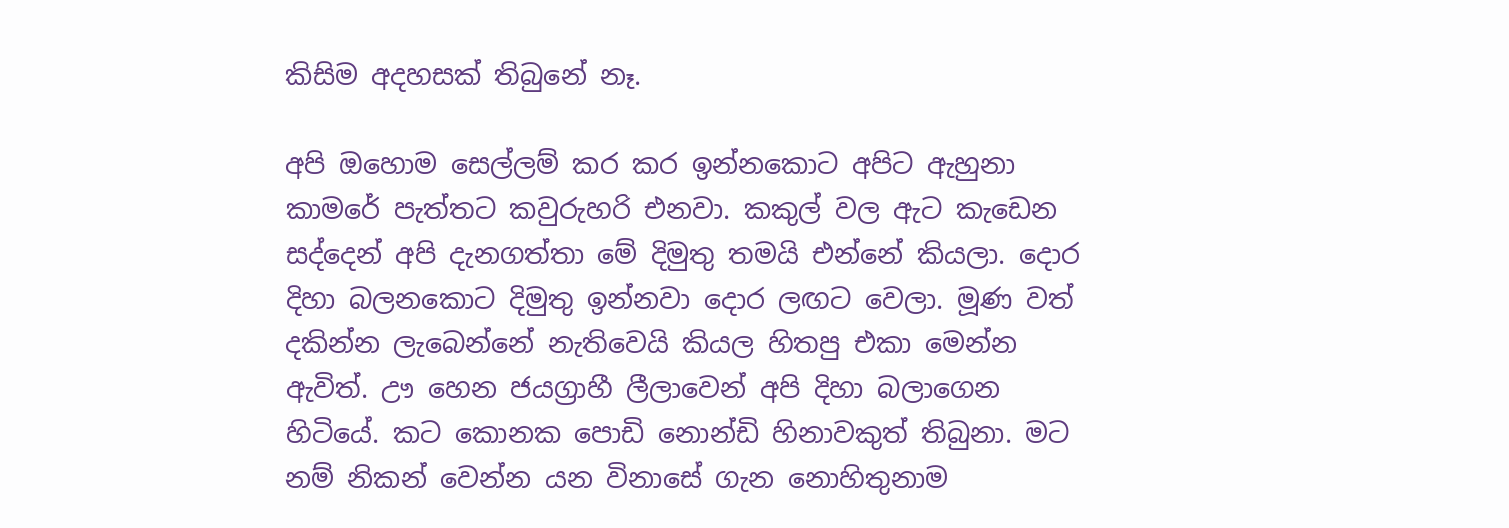කිසිම අදහසක් තිබුනේ නෑ.

අපි ඔහොම සෙල්ලම් කර කර ඉන්නකොට අපිට ඇහුනා කාමරේ පැත්තට කවුරුහරි එනවා. කකුල් වල ඇට කැඩෙන සද්දෙන් අපි දැනගත්තා මේ දිමුතු තමයි එන්නේ කියලා. දොර දිහා බලනකොට දිමුතු ඉන්නවා දොර ලඟට වෙලා. මූණ වත් දකින්න ලැබෙන්නේ නැතිවෙයි කියල හිතපු එකා මෙන්න ඇවිත්. ඌ හෙන ජයග්‍රාහී ලීලාවෙන් අපි දිහා බලාගෙන හිටියේ. කට කොනක පොඩි නොන්ඩි හිනාවකුත් තිබුනා. මට නම් නිකන් වෙන්න යන විනාසේ ගැන නොහිතුනාම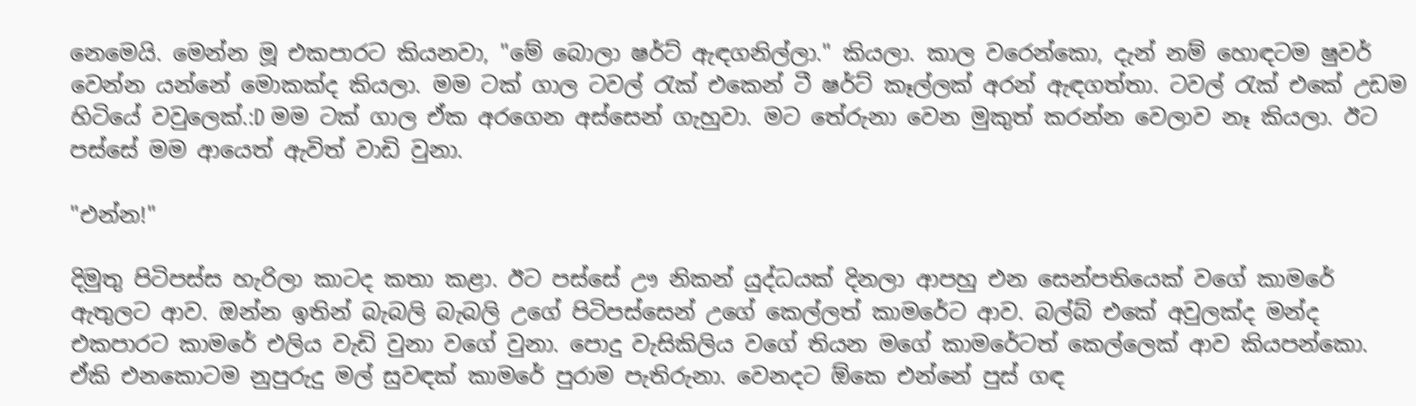නෙමෙයි. මෙන්න මූ එකපාරට කියනවා, "මේ බොලා ෂර්ට් ඇඳගනිල්ලා." කියලා. කාල වරෙන්කො, දැන් නම් හොඳටම ෂුවර් වෙන්න යන්නේ මොකක්ද කියලා. මම ටක් ගාල ටවල් රැක් එකෙන් ටී ෂර්ට් කෑල්ලක් අරන් ඇඳගත්තා. ටවල් රැක් එකේ උඩම හිටියේ වවුලෙක්.:D මම ටක් ගාල ඒක අරගෙන අස්සෙන් ගැහුවා. මට තේරුනා වෙන මුකුත් කරන්න වෙලාව නෑ කියලා. ඊට පස්සේ මම ආයෙත් ඇවිත් වාඩි වුනා.

"එන්න!"

දිමුතු පිටිපස්ස හැරිලා කාටද කතා කළා. ඊට පස්සේ ඌ නිකන් යුද්ධයක් දිනලා ආපහු එන සෙන්පතියෙක් වගේ කාමරේ ඇතුලට ආව. ඔන්න ඉතින් බැබලි බැබලි උගේ පිටිපස්සෙන් උගේ කෙල්ලත් කාමරේට ආව. බල්බ් එකේ අවුලක්ද මන්ද එකපාරට කාමරේ එලිය වැඩි වුනා වගේ වුනා. පොදු වැසිකිලිය වගේ තියන මගේ කාමරේටත් කෙල්ලෙක් ආව කියපන්කො. ඒකි එනකොටම නුපුරුදු මල් සුවඳක් කාමරේ පුරාම පැතිරුනා. වෙනදට ඕකෙ එන්නේ පුස් ගඳ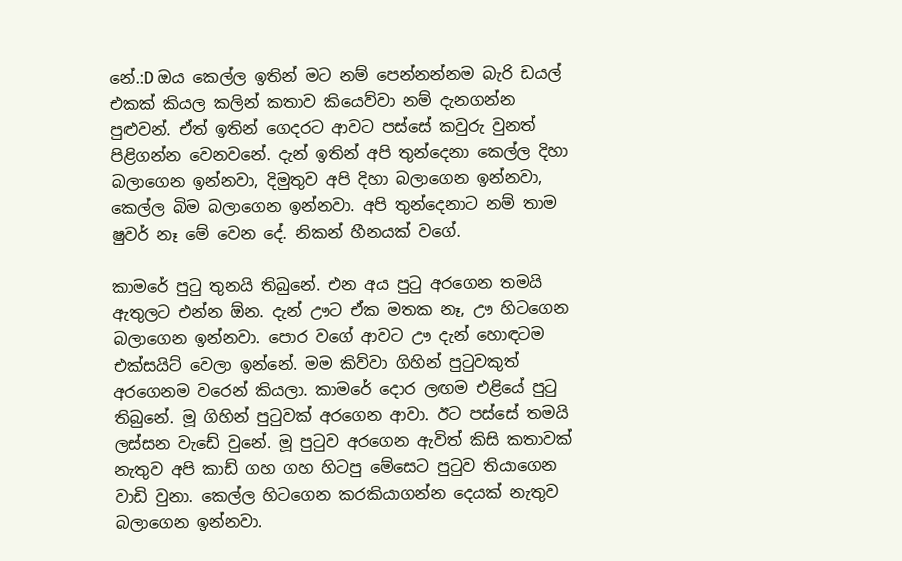නේ.:D ඔය කෙල්ල ඉතින් මට නම් පෙන්නන්නම බැරි ඩයල් එකක් කියල කලින් කතාව කියෙව්වා නම් දැනගන්න පුළුවන්. ඒත් ඉතින් ගෙදරට ආවට පස්සේ කවුරු වුනත් පිළිගන්න වෙනවනේ. දැන් ඉතින් අපි තුන්දෙනා කෙල්ල දිහා බලාගෙන ඉන්නවා, දිමුතුව අපි දිහා බලාගෙන ඉන්නවා, කෙල්ල බිම බලාගෙන ඉන්නවා. අපි තුන්දෙනාට නම් තාම ෂුවර් නෑ මේ වෙන දේ. නිකන් හීනයක්‌ වගේ.

කාමරේ පුටු තුනයි තිබුනේ. එන අය පුටු අරගෙන තමයි ඇතුලට එන්න ඕන. දැන් ඌට ඒක මතක නෑ, ඌ හිටගෙන බලාගෙන ඉන්නවා. පොර වගේ ආවට ඌ දැන් හොඳටම එක්සයිට් වෙලා ඉන්නේ. මම කිව්වා ගිහින් පුටුවකුත් අරගෙනම වරෙන් කියලා. කාමරේ දොර ලඟම එළියේ පුටු තිබුනේ. මූ ගිහින් පුටුවක් අරගෙන ආවා. ඊට පස්සේ තමයි ලස්සන වැඩේ වුනේ. මූ පුටුව අරගෙන ඇවිත් කිසි කතාවක් නැතුව අපි කාඩ් ගහ ගහ හිටපු මේසෙට පුටුව තියාගෙන වාඩි වුනා. කෙල්ල හිටගෙන කරකියාගන්න දෙයක් නැතුව බලාගෙන ඉන්නවා.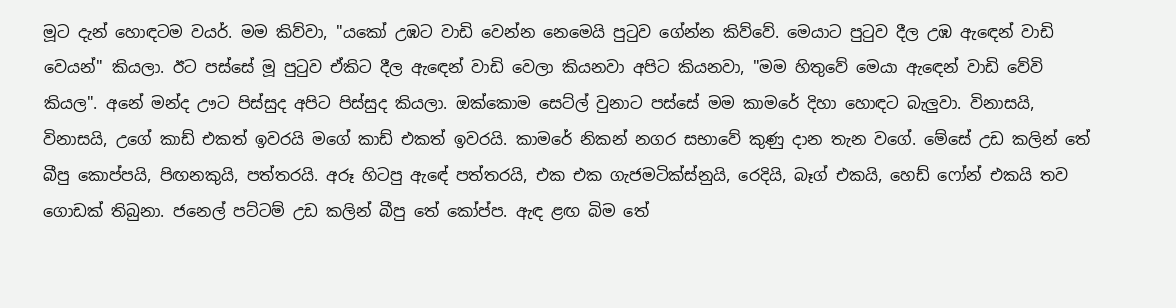මූට දැන් හොඳටම වයර්. මම කිව්වා, "යකෝ උඹට වාඩි වෙන්න නෙමෙයි පුටුව ගේන්න කිව්වේ. මෙයාට පුටුව දීල උඹ ඇඳෙන් වාඩි වෙයන්" කියලා. ඊට පස්සේ මූ පුටුව ඒකිට දීල ඇඳෙන් වාඩි වෙලා කියනවා අපිට කියනවා, "මම හිතුවේ මෙයා ඇඳෙන් වාඩි වේවි කියල". අනේ මන්ද ඌට පිස්සුද අපිට පිස්සුද කියලා. ඔක්කොම සෙට්ල් වුනාට පස්සේ මම කාමරේ දිහා හොඳට බැලුවා. විනාසයි, විනාසයි, උගේ කාඩ් එකත් ඉවරයි මගේ කාඩ් එකත් ඉවරයි. කාමරේ නිකන් නගර සභාවේ කුණු දාන තැන වගේ. මේසේ උඩ කලින් තේ බීපු කොප්පයි, පිඟනකුයි, පත්තරයි. අරූ හිටපු ඇඳේ පත්තරයි, එක එක ගැජමටික්ස්නුයි, රෙදියි, බෑග් එකයි, හෙඩ් ෆෝන් එකයි තව ගොඩක් තිබුනා. ජනෙල් පට්ටම් උඩ කලින් බීපු තේ කෝප්ප. ඇඳ ළඟ බිම තේ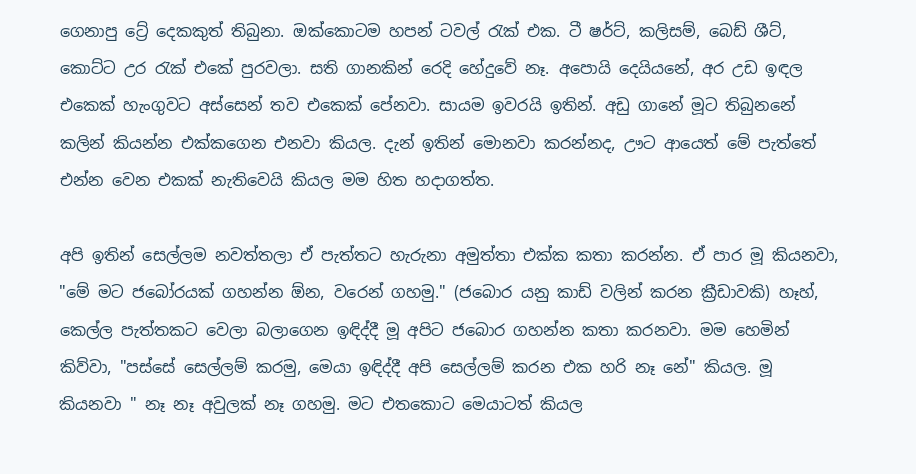ගෙනාපු ට්‍රේ දෙකකුත් තිබුනා. ඔක්කොටම හපන් ටවල් රැක් එක. ටී ෂර්ට්, කලිසම්, බෙඩ් ශීට්, කොට්ට උර රැක් එකේ පුරවලා. සති ගානකින් රෙදි හේදුවේ නෑ. අපොයි දෙයියනේ, අර උඩ ඉඳල එකෙක් හැංගුවට අස්සෙන් තව එකෙක් පේනවා. සායම ඉවරයි ඉතින්. අඩු ගානේ මූට තිබුනනේ කලින් කියන්න එක්කගෙන එනවා කියල. දැන් ඉතින් මොනවා කරන්නද, ඌට ආයෙත් මේ පැත්තේ එන්න වෙන එකක් නැතිවෙයි කියල මම හිත හදාගත්ත.

අපි ඉතින් සෙල්ලම නවත්තලා ඒ පැත්තට හැරුනා අමුත්තා එක්ක කතා කරන්න. ඒ පාර මූ කියනවා, "මේ මට ජබෝරයක් ගහන්න ඕන, වරෙන් ගහමු." (ජබොර යනු කාඩ් වලින් කරන ක්‍රීඩාවකි) හෑහ්, කෙල්ල පැත්තකට වෙලා බලාගෙන ඉඳිද්දී මූ අපිට ජබොර ගහන්න කතා කරනවා. මම හෙමින් කිව්වා, "පස්සේ සෙල්ලම් කරමු, මෙයා ඉඳිද්දී අපි සෙල්ලම් කරන එක හරි නෑ නේ" කියල. මූ කියනවා " නෑ නෑ අවුලක් නෑ ගහමු. මට එතකොට මෙයාටත් කියල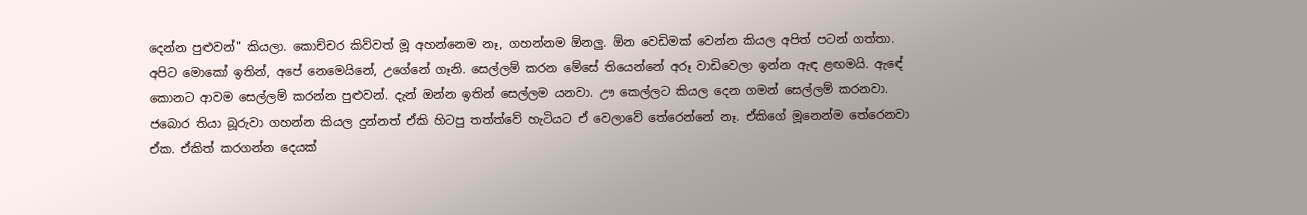දෙන්න පුළුවන්" කියලා. කොච්චර කිව්වත් මූ අහන්නෙම නෑ, ගහන්නම ඕනලු. ඕන වෙඩිමක් වෙන්න කියල අපිත් පටන් ගත්තා. අපිට මොකෝ ඉතින්, අපේ නෙමෙයිනේ, උගේනේ ගෑනි. සෙල්ලම් කරන මේසේ තියෙන්නේ අරූ වාඩිවෙලා ඉන්න ඇඳ ළඟමයි. ඇඳේ කොනට ආවම සෙල්ලම් කරන්න පුළුවන්. දැන් ඔන්න ඉතින් සෙල්ලම යනවා. ඌ කෙල්ලට කියල දෙන ගමන් සෙල්ලම් කරනවා. ජබොර තියා බූරුවා ගහන්න කියල දුන්නත් ඒකි හිටපු තත්ත්වේ හැටියට ඒ වෙලාවේ තේරෙන්නේ නෑ. ඒකිගේ මූනෙන්ම තේරෙනවා ඒක. ඒකිත් කරගන්න දෙයක්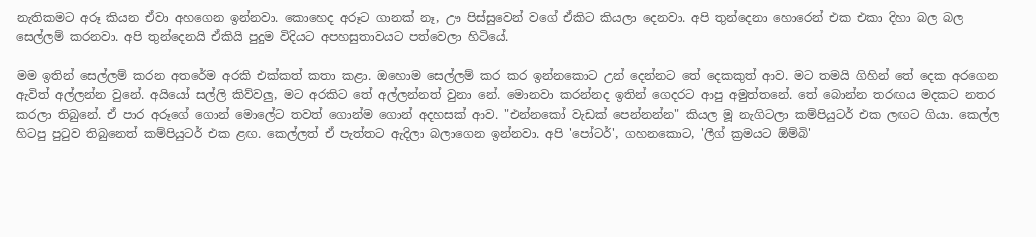නැතිකමට අරූ කියන ඒවා අහගෙන ඉන්නවා. කොහෙද අරූට ගානක් නෑ, ඌ පිස්සුවෙන් වගේ ඒකිට කියලා දෙනවා. අපි තුන්දෙනා හොරෙන් එක එකා දිහා බල බල සෙල්ලම් කරනවා. අපි තුන්දෙනයි ඒකියි පුදුම විදියට අපහසුතාවයට පත්වෙලා හිටියේ.

මම ඉතින් සෙල්ලම් කරන අතරේම අරකි එක්කත් කතා කළා. ඔහොම සෙල්ලම් කර කර ඉන්නකොට උන් දෙන්නට තේ දෙකකුත් ආව. මට තමයි ගිහින් තේ දෙක අරගෙන ඇවිත් අල්ලන්න වුනේ. අයියෝ සල්ලි කිව්වලු, මට අරකිට තේ අල්ලන්නත් වුනා නේ. මොනවා කරන්නද ඉතින් ගෙදරට ආපු අමුත්තනේ. තේ බොන්න තරඟය මදකට නතර කරලා තිබුනේ. ඒ පාර අරූගේ ගොන් මොලේට තවත් ගොන්ම ගොන් අදහසක් ආව. "එන්නකෝ වැඩක් පෙන්නන්න" කියල මූ නැගිටලා කම්පියුටර් එක ලඟට ගියා. කෙල්ල හිටපු පුටුව තිබුනෙත් කම්පියුටර් එක ළඟ. කෙල්ලත් ඒ පැත්තට ඇදිලා බලාගෙන ඉන්නවා. අපි 'පෝටර්', ගහනකොට, 'ලීග් ක්‍රමයට ඕම්බි'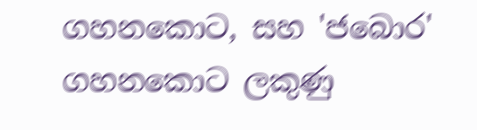ගහනකොට, සහ 'ජබොර' ගහනකොට ලකුණු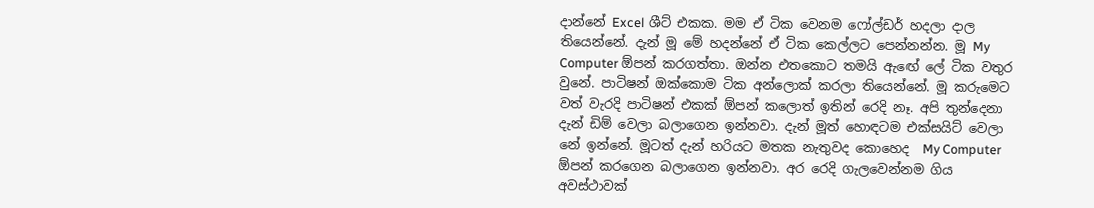දාන්නේ Excel ශීට් එකක. මම ඒ ටික වෙනම ෆෝල්ඩර් හදලා දාල තියෙන්නේ. දැන් මූ මේ හදන්නේ ඒ ටික කෙල්ලට පෙන්නන්න. මූ My Computer ඕපන් කරගත්තා. ඔන්න එතකොට තමයි ඇඟේ ලේ ටික වතුර වුනේ. පාටිෂන් ඔක්කොම ටික අන්ලොක් කරලා තියෙන්නේ. මූ කරුමෙට වත් වැරදි පාටිෂන් එකක් ඕපන් කලොත් ඉතින් රෙදි නෑ. අපි තුන්දෙනා දැන් ඩිම් වෙලා බලාගෙන ඉන්නවා. දැන් මූත් හොඳටම එක්සයිට් වෙලා නේ ඉන්නේ. මූටත් දැන් හරියට මතක නැතුවද කොහෙද  My Computer ඕපන් කරගෙන බලාගෙන ඉන්නවා. අර රෙදි ගැලවෙන්නම ගිය අවස්ථාවක්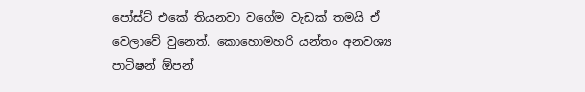පෝස්ට් එකේ තියනවා වගේම වැඩක් තමයි ඒ වෙලාවේ වුනෙත්. කොහොමහරි යන්තං අනවශ්‍ය පාටිෂන් ඕපන්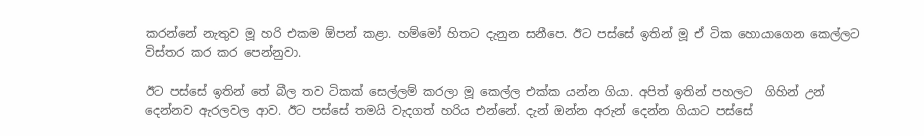කරන්නේ නැතුව මූ හරි එකම ඕපන් කළා. හම්මෝ හිතට දැනුන සනීපෙ. ඊට පස්සේ ඉතින් මූ ඒ ටික හොයාගෙන කෙල්ලට විස්තර කර කර පෙන්නුවා.

ඊට පස්සේ ඉතින් තේ බීල තව ටිකක් සෙල්ලම් කරලා මූ කෙල්ල එක්ක යන්න ගියා. අපිත් ඉතින් පහලට  ගිහින් උන් දෙන්නව ඇරලවල ආව. ඊට පස්සේ තමයි වැදගත් හරිය එන්නේ. දැන් ඔන්න අරුන් දෙන්න ගියාට පස්සේ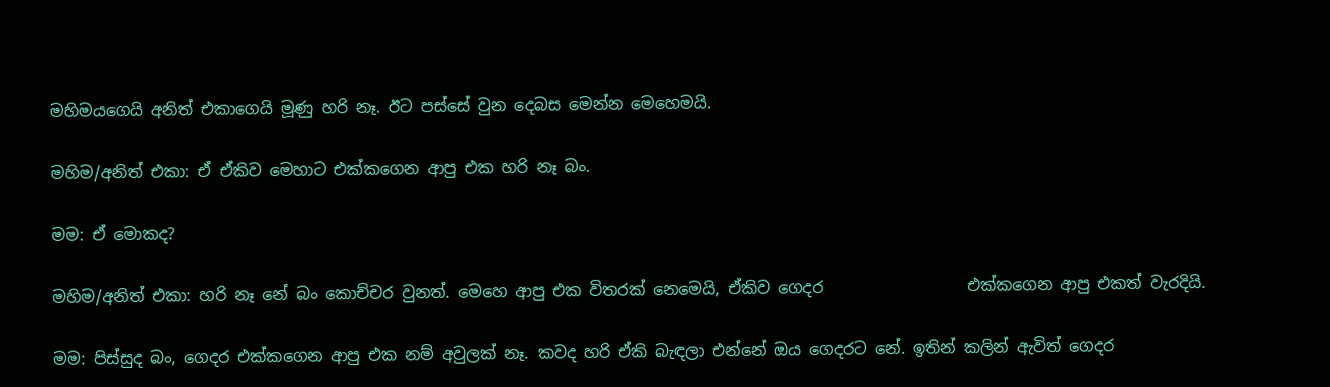මහිමයගෙයි අනිත් එකාගෙයි මූණු හරි නෑ. ඊට පස්සේ වුන දෙබස මෙන්න මෙහෙමයි.

මහිම/අනිත් එකා: ඒ ඒකිව මෙහාට එක්කගෙන ආපු එක හරි නෑ බං.

මම: ඒ මොකද?

මහිම/අනිත් එකා: හරි නෑ නේ බං කොච්චර වුනත්. මෙහෙ ආපු එක විතරක් නෙමෙයි, ඒකිව ගෙදර                  එක්කගෙන ආපු එකත් වැරදියි.

මම: පිස්සුද බං, ගෙදර එක්කගෙන ආපු එක නම් අවුලක් නෑ. කවද හරි ඒකි බැඳලා එන්නේ ඔය ගෙදරට නේ. ඉතින් කලින් ඇවිත් ගෙදර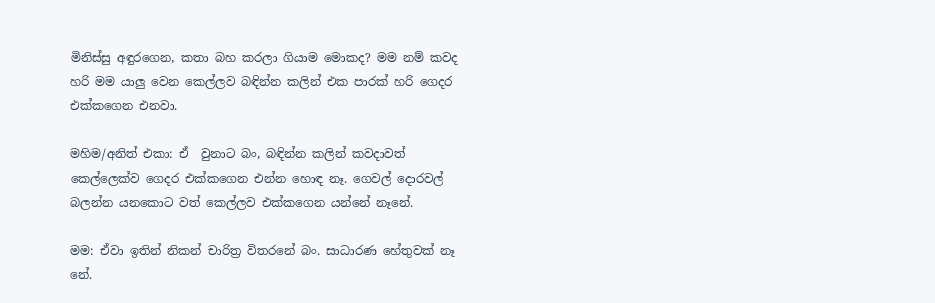මිනිස්සු අඳුරගෙන, කතා බහ කරලා ගියාම මොකද? මම නම් කවද හරි මම යාලු වෙන කෙල්ලව බඳින්න කලින් එක පාරක් හරි ගෙදර එක්කගෙන එනවා.

මහිම/අනිත් එකා: ඒ  වුනාට බං, බඳින්න කලින් කවදාවත් කෙල්ලෙක්ව ගෙදර එක්කගෙන එන්න හොඳ නෑ. ගෙවල් දොරවල් බලන්න යනකොට වත් කෙල්ලව එක්කගෙන යන්නේ නෑනේ.

මම: ඒවා ඉතින් නිකන් චාරිත්‍ර විතරනේ බං. සාධාරණ හේතුවක් නෑ නේ.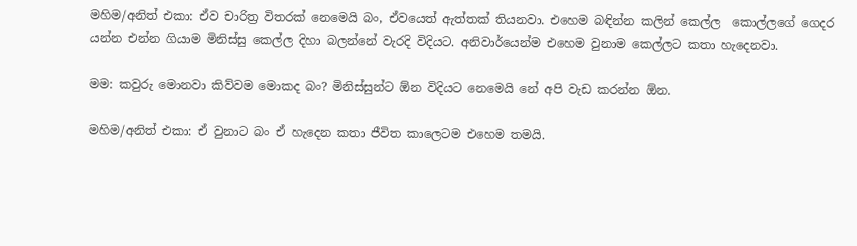මහිම/අනිත් එකා: ඒව චාරිත්‍ර විතරක් නෙමෙයි බං, ඒවයෙත් ඇත්තක් තියනවා. එහෙම බඳින්න කලින් කෙල්ල  කොල්ලගේ ගෙදර යන්න එන්න ගියාම මිනිස්සු කෙල්ල දිහා බලන්නේ වැරදි විදියට. අනිවාර්යෙන්ම එහෙම වුනාම කෙල්ලට කතා හැදෙනවා.

මම: කවුරු මොනවා කිව්වම මොකද බං? මිනිස්සුන්ට ඕන විදියට නෙමෙයි නේ අපි වැඩ කරන්න ඕන.

මහිම/අනිත් එකා: ඒ වුනාට බං ඒ හැදෙන කතා ජීවිත කාලෙටම එහෙම තමයි.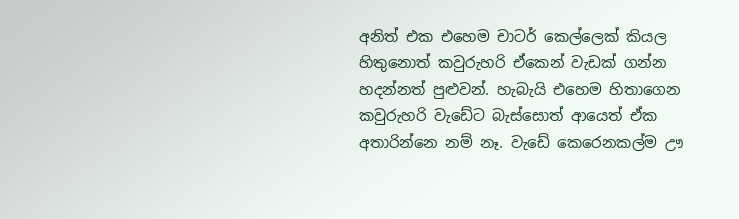අනිත් එක එහෙම චාටර් කෙල්ලෙක් කියල හිතුනොත් කවුරුහරි ඒකෙන් වැඩක් ගන්න හදන්නත් පුළුවන්. හැබැයි එහෙම හිතාගෙන කවුරුහරි වැඩේට බැස්සොත් ආයෙත් ඒක අතාරින්නෙ නම් නෑ. වැඩේ කෙරෙනකල්ම ඌ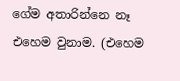ගේම අතාරින්නෙ නෑ එහෙම වුනාම. (එහෙම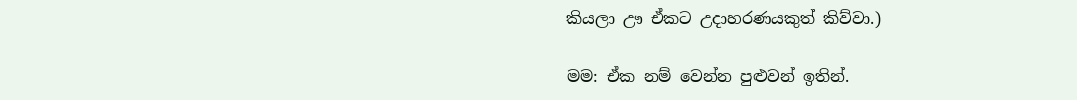කියලා ඌ ඒකට උදාහරණයකුත් කිව්වා.)

මම: ඒක නම් වෙන්න පුළුවන් ඉතින්.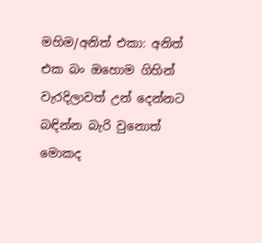මහිම/අනිත් එකා: අනිත්  එක බං ඔහොම ගිහින් වැරදිලාවත් උන් දෙන්නට බඳින්න බැරි වුනොත් මොකද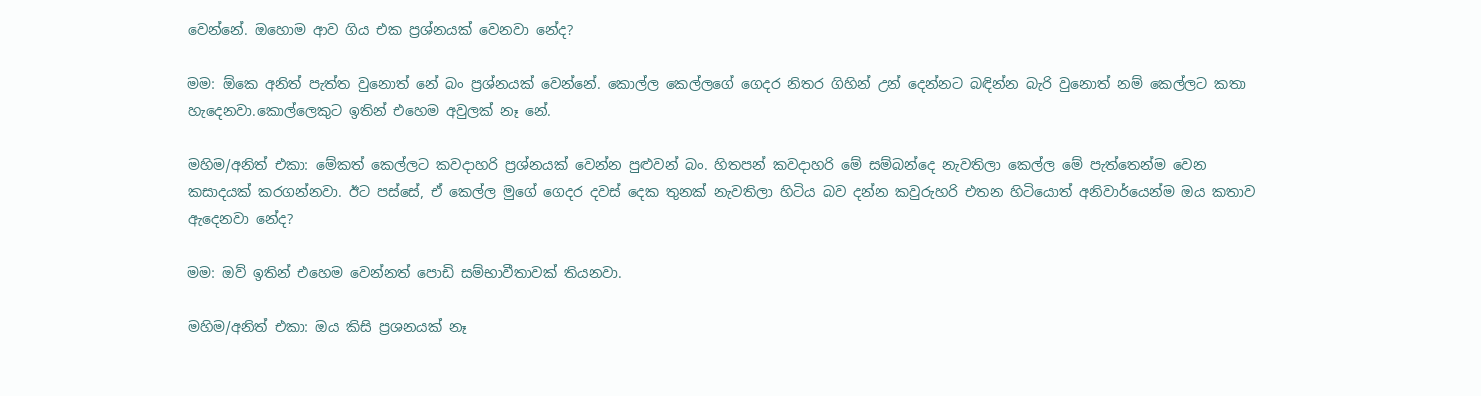වෙන්නේ. ඔහොම ආව ගිය එක ප්‍රශ්නයක් වෙනවා නේද?

මම: ඕකෙ අනිත් පැත්ත වුනොත් නේ බං ප්‍රශ්නයක් වෙන්නේ. කොල්ල කෙල්ලගේ ගෙදර නිතර ගිහින් උන් දෙන්නට බඳින්න බැරි වුනොත් නම් කෙල්ලට කතා හැදෙනවා.කොල්ලෙකුට ඉතින් එහෙම අවුලක් නෑ නේ.

මහිම/අනිත් එකා: මේකත් කෙල්ලට කවදාහරි ප්‍රශ්නයක් වෙන්න පුළුවන් බං. හිතපන් කවදාහරි මේ සම්බන්දෙ නැවතිලා කෙල්ල මේ පැත්තෙන්ම වෙන කසාදයක් කරගන්නවා. ඊට පස්සේ, ඒ කෙල්ල මුගේ ගෙදර දවස් දෙක තුනක් නැවතිලා හිටිය බව දන්න කවුරුහරි එතන හිටියොත් අනිවාර්යෙන්ම ඔය කතාව ඇදෙනවා නේද?

මම: ඔව් ඉතින් එහෙම වෙන්නත් පොඩි සම්භාවීතාවක් තියනවා.

මහිම/අනිත් එකා: ඔය කිසි ප්‍රශනයක් නෑ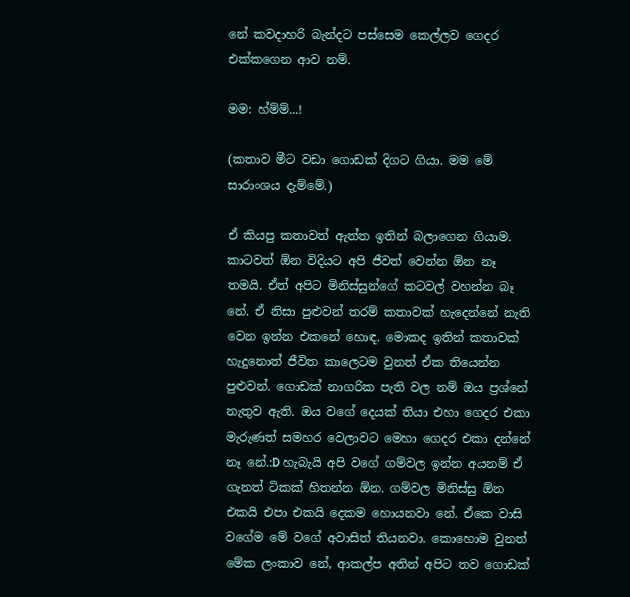නේ කවදාහරි බැන්දට පස්සෙම කෙල්ලව ගෙදර එක්කගෙන ආව නම්.

මම: හ්ම්ම්...!

(කතාව මීට වඩා ගොඩක් දිගට ගියා. මම මේ සාරාංශය දැම්මේ.)

ඒ කියපු කතාවත් ඇත්ත ඉතින් බලාගෙන ගියාම. කාටවත් ඕන විදියට අපි ජීවත් වෙන්න ඕන නෑ තමයි. ඒත් අපිට මිනිස්සුන්ගේ කටවල් වහන්න බෑ නේ. ඒ නිසා පුළුවන් තරම් කතාවක් හැදෙන්නේ නැති වෙන ඉන්න එකනේ හොඳ. මොකද ඉතින් කතාවක් හැදුනොත් ජීවිත කාලෙටම වුනත් ඒක තියෙන්න පුළුවන්. ගොඩක් නාගරික පැති වල නම් ඔය ප්‍රශ්නේ නැතුව ඇති. ඔය වගේ දෙයක් තියා එහා ගෙදර එකා මැරුණත් සමහර වෙලාවට මෙහා ගෙදර එකා දන්නේ නෑ නේ.:D හැබැයි අපි වගේ ගම්වල ඉන්න අයනම් ඒ ගැනත් ටිකක් හිතන්න ඕන. ගම්වල මිනිස්සු ඕන එකයි එපා එකයි දෙකම හොයනවා නේ. ඒකෙ වාසි වගේම මේ වගේ අවාසිත් තියනවා. කොහොම වුනත් මේක ලංකාව නේ, ආකල්ප අතින් අපිට තව ගොඩක්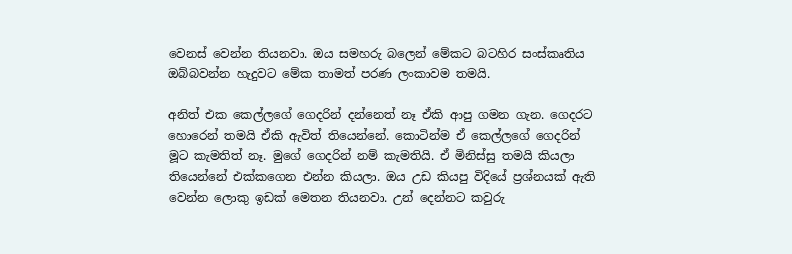වෙනස් වෙන්න තියනවා. ඔය සමහරු බලෙන් මේකට බටහිර සංස්කෘතිය ඔබ්බවන්න හැදුවට මේක තාමත් පරණ ලංකාවම තමයි.

අනිත් එක කෙල්ලගේ ගෙදරින් දන්නෙත් නෑ ඒකි ආපු ගමන ගැන. ගෙදරට හොරෙන් තමයි ඒකි ඇවිත් තියෙන්නේ. කොටින්ම ඒ කෙල්ලගේ ගෙදරින් මූට කැමතිත් නෑ. මුගේ ගෙදරින් නම් කැමතියි. ඒ මිනිස්සු තමයි කියලා තියෙන්නේ එක්කගෙන එන්න කියලා. ඔය උඩ කියපු විදියේ ප්‍රශ්නයක් ඇති වෙන්න ලොකු ඉඩක් මෙතන තියනවා. උන් දෙන්නට කවුරු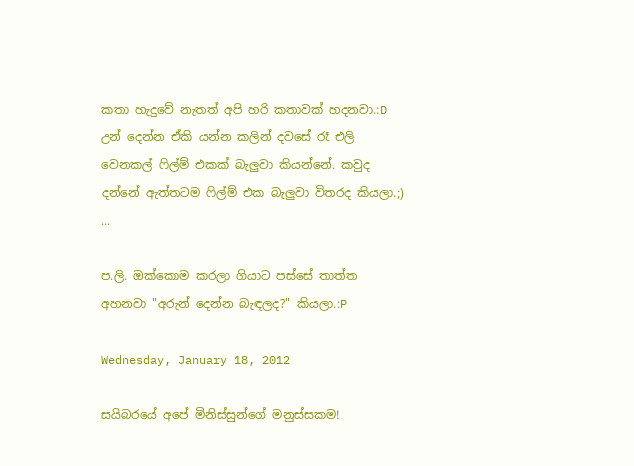කතා හැදුවේ නැතත් අපි හරි කතාවක් හදනවා.:D උන් දෙන්න ඒකි යන්න කලින් දවසේ රෑ එලි වෙනකල් ෆිල්ම් එකක් බැලුවා කියන්නේ. කවුද දන්නේ ඇත්තටම ෆිල්ම් එක බැලුවා විතරද කියලා.;)
...

ප.ලි. ඔක්කොම කරලා ගියාට පස්සේ තාත්ත අහනවා "අරුන් දෙන්න බැඳලද?" කියලා.:P

Wednesday, January 18, 2012

සයිබරයේ අපේ මිනිස්සුන්ගේ මනුස්සකම!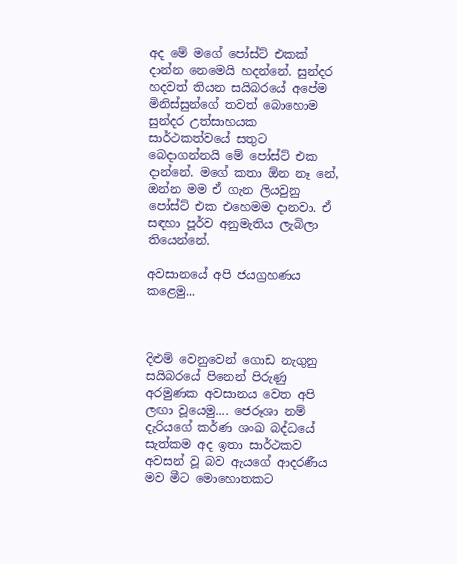අද මේ මගේ පෝස්ට් එකක් දාන්න නෙමෙයි හදන්නේ. සුන්දර හදවත් තියන සයිබරයේ අපේම මිනිස්සුන්ගේ තවත් බොහොම සුන්දර උත්සාහයක සාර්ථකත්වයේ සතුට බෙදාගන්නයි මේ පෝස්ට් එක දාන්නේ. මගේ කතා ඕන නෑ නේ, ඔන්න මම ඒ ගැන ලියවුනු පෝස්ට් එක එහෙමම දානවා. ඒ සඳහා පූර්ව අනුමැතිය ලැබිලා තියෙන්නේ.

අවසානයේ අපි ජයග්‍රහණය කළෙමු...



දිළුම් වෙනුවෙන් ගොඩ නැගුනු සයිබරයේ පිනෙන් පිරුණු අරමුණක අවසානය වෙත අපි ලඟා වූයෙමු.... ජෙරූශා නම් දැරියගේ කර්ණ ශංඛ බද්ධයේ සැත්කම අද ඉතා සාර්ථකව අවසන් වූ බව ඇයගේ ආදරණීය මව මීට මොහොතකට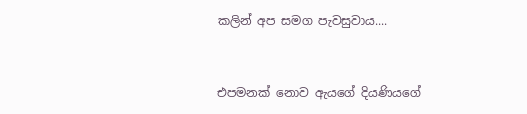කලින් අප සමග පැවසුවාය....


එපමනක් නොව ඇයගේ දියණියගේ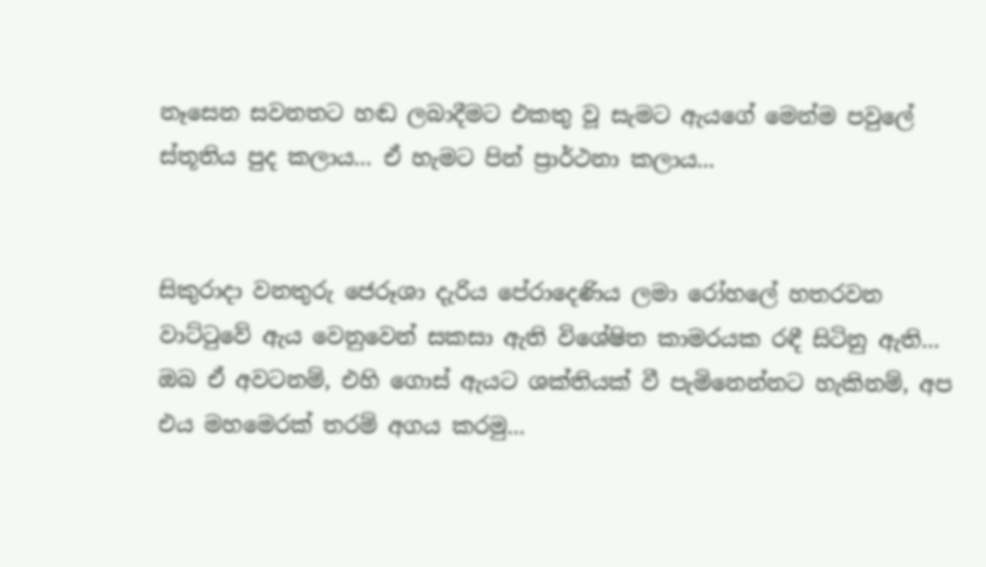නෑසෙන සවනතට හඬ ලබාදීමට එකතු වූ සැමට ඇයගේ මෙන්ම පවුලේ ස්තූතිය පුද කලාය... ඒ හැමට පින් ප්‍රාර්ථනා කලාය...


සිකුරාදා වනතුරු ජෙරූශා දැරිය පේරාදෙණිය ලමා රෝහලේ හතරවන වාට්ටුවේ ඇය වෙනුවෙන් සකසා ඇති විශේෂිත කාමරයක රඳී සිටිනු ඇති... ඔබ ඒ අවටනම්, එහි ගොස් ඇයට ශක්තියක් වී පැමිනෙන්නට හැකිනම්, අප එය මහමෙරක් තරම් අගය කරමු...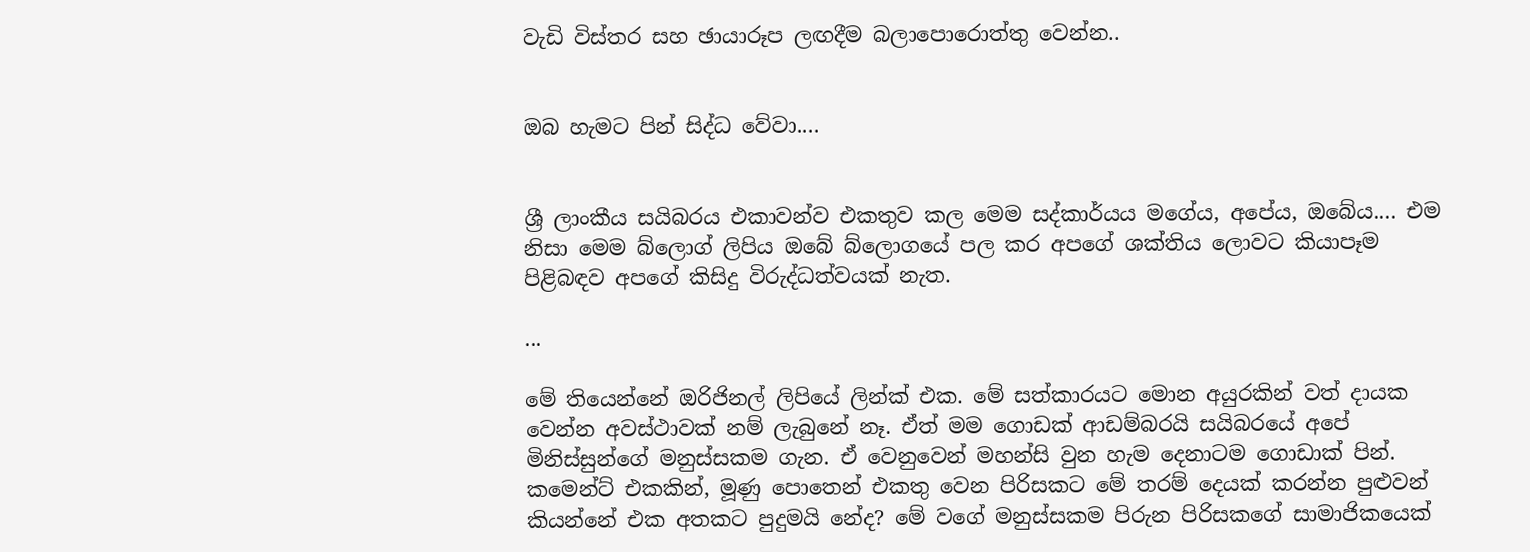වැඩි විස්තර සහ ඡායාරූප ලඟදීම බලාපොරොත්තු වෙන්න..


ඔබ හැමට පින් සිද්ධ වේවා....


ශ්‍රී ලාංකීය සයිබරය එකාවන්ව එකතුව කල මෙම සද්කාර්යය මගේය, අපේය, ඔබේය.... එම නිසා මෙම බ්ලොග් ලිපිය ඔබේ බ්ලොගයේ පල කර අපගේ ශක්තිය ලොවට කියාපෑම පිළිබඳව අපගේ කිසිදු විරුද්ධත්වයක් නැත.

...

මේ තියෙන්නේ ඔරිජිනල් ලිපියේ ලින්ක් එක. මේ සත්කාරයට මොන අයුරකින් වත් දායක වෙන්න අවස්ථාවක් නම් ලැබුනේ නෑ. ඒත් මම ගොඩක් ආඩම්බරයි සයිබරයේ අපේ මිනිස්සුන්ගේ මනුස්සකම ගැන. ඒ වෙනුවෙන් මහන්සි වුන හැම දෙනාටම ගොඩාක් පින්. කමෙන්ට් එකකින්, මූණු පොතෙන් එකතු වෙන පිරිසකට මේ තරම් දෙයක් කරන්න පුළුවන් කියන්නේ එක අතකට පුදුමයි නේද? මේ වගේ මනුස්සකම පිරුන පිරිසකගේ සාමාජිකයෙක්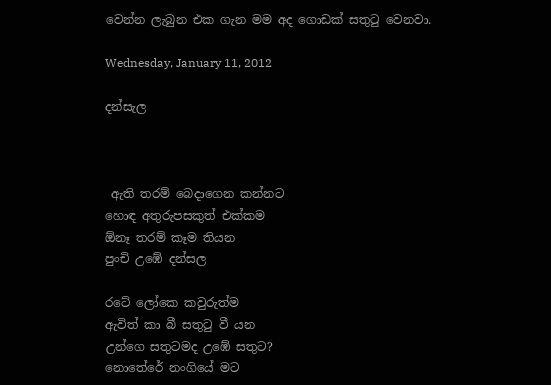වෙන්න ලැබුන එක ගැන මම අද ගොඩක් සතුටු වෙනවා.

Wednesday, January 11, 2012

දන්සැල



 ඇති තරම් බෙදාගෙන කන්නට
හොඳ අතුරුපසකුත් එක්කම
ඕනෑ තරම් කෑම තියන
පුංචි උඹේ දන්සල

රටේ ලෝකෙ කවුරුත්ම
ඇවිත් කා බී සතුටු වී යන
උන්ගෙ සතුටමද උඹේ සතුට?
නොතේරේ නංගියේ මට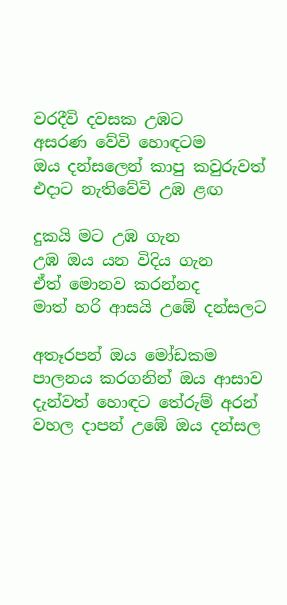වරදීවි දවසක උඹට
අසරණ වේවි හොඳටම
ඔය දන්සලෙන් කාපු කවුරුවත්
එදාට නැතිවේවි උඹ ළඟ

දුකයි මට උඹ ගැන
උඹ ඔය යන විදිය ගැන
ඒත් මොනව කරන්නද
මාත් හරි ආසයි උඹේ දන්සලට

අතෑරපන් ඔය මෝඩකම
පාලනය කරගනින් ඔය ආසාව
දැන්වත් හොඳට තේරුම් අරන්
වහල දාපන් උඹේ ඔය දන්සල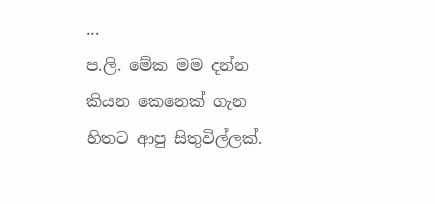...
ප.ලි. මේක මම දන්න කියන කෙනෙක් ගැන හිතට ආපු සිතුවිල්ලක්.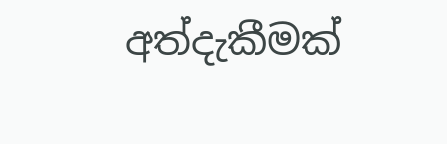අත්දැකීමක්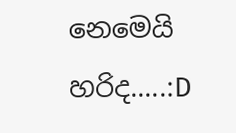නෙමෙයි හරිද.....:D